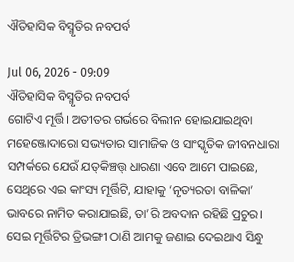ଐତିହାସିକ ବିସ୍ମୃତିର ନବପର୍ବ

Jul 06, 2026 - 09:09
ଐତିହାସିକ ବିସ୍ମୃତିର ନବପର୍ବ
ଗୋଟିଏ ମୂର୍ତ୍ତି। ଅତୀତର ଗର୍ଭରେ ବିଲୀନ ହୋଇଯାଇଥିବା ମହେଞ୍ଜୋଦାରୋ ସଭ୍ୟତାର ସାମାଜିକ ଓ ସାଂସ୍କୃତିକ ଜୀବନଧାରା ସମ୍ପର୍କରେ ଯେଉଁ ଯତ୍‌କିଞ୍ଚତ୍ତ୍‌ ଧାରଣା ଏବେ ଆମେ ପାଇଛେ, ସେଥିରେ ଏଇ କାଂସ୍ୟ ମୂର୍ତ୍ତିଟି, ଯାହାକୁ ‘ନୃତ୍ୟରତା ବାଳିକା’ ଭାବରେ ନାମିତ କରାଯାଇଛି, ତା’ରି ଅବଦାନ ରହିଛି ପ୍ରଚୁର। ସେଇ ମୂର୍ତ୍ତିଟିର ତ୍ରିଭଙ୍ଗୀ ଠାଣି ଆମକୁ ଜଣାଇ ଦେଇଥାଏ ସିନ୍ଧୁ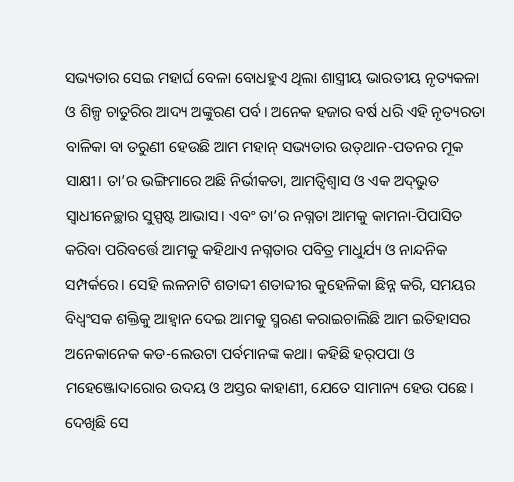ସଭ୍ୟତାର ସେଇ ମହାର୍ଘ ବେଳା ବୋଧହୁଏ ଥିଲା ଶାସ୍ତ୍ରୀୟ ଭାରତୀୟ ନୃତ୍ୟକଳା ଓ ଶିଳ୍ପ ଚାତୁରିର ଆଦ୍ୟ ଅଙ୍କୁରଣ ପର୍ବ। ଅନେକ ହଜାର ବର୍ଷ ଧରି ଏହି ନୃତ୍ୟରତା ବାଳିକା ବା ତରୁଣୀ ହେଉଛି ଆମ ମହାନ୍‌ ସଭ୍ୟତାର ଉତ୍‌ଥାନ-ପତନର ମୂକ ସାକ୍ଷୀ। ତା’ର ଭଙ୍ଗିମାରେ ଅଛି ନିର୍ଭୀକତା, ଆମତ୍ବିଶ୍ୱାସ ଓ ଏକ ଅଦ୍‌ଭୁତ ସ୍ବାଧୀନେଚ୍ଛାର ସୁସ୍ପଷ୍ଟ ଆଭାସ। ଏବଂ ତା’ର ନଗ୍ନତା ଆମକୁ କାମନା-ପିପାସିତ କରିବା ପରିବର୍ତ୍ତେ ଆମକୁ କହିଥାଏ ନଗ୍ନତାର ପବିତ୍ର ମାଧୁର୍ଯ୍ୟ ଓ ନାନ୍ଦନିକ ସମ୍ପର୍କରେ। ସେହି ଲଳନାଟି ଶତାବ୍ଦୀ ଶତାବ୍ଦୀର କୁହେଳିକା ଛିନ୍ନ କରି, ସମୟର ବିଧ୍ୱଂସକ ଶକ୍ତିକୁ ଆହ୍ବାନ ଦେଇ ଆମକୁ ସ୍ମରଣ କରାଇଚାଲିଛି ଆମ ଇତିହାସର ଅନେକାନେକ କଡ-ଲେଉଟା ପର୍ବମାନଙ୍କ କଥା। କହିଛି ହର୍‌ପପା ଓ ମହେଞ୍ଜୋଦାରୋର ଉଦୟ ଓ ଅସ୍ତର କାହାଣୀ, ଯେତେ ସାମାନ୍ୟ ହେଉ ପଛେ। ଦେଖିଛି ସେ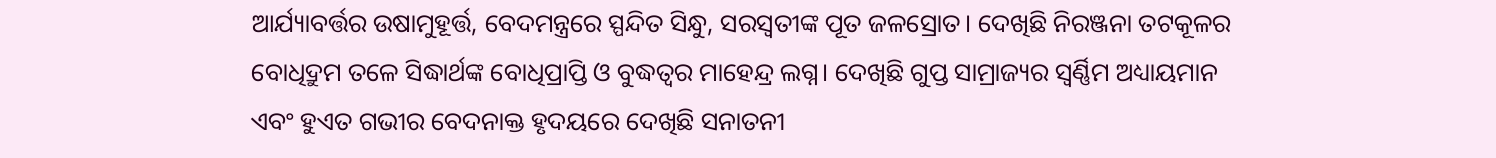ଆର୍ଯ୍ୟାବର୍ତ୍ତର ଉଷାମୁହୂର୍ତ୍ତ, ବେଦମନ୍ତ୍ରରେ ସ୍ପନ୍ଦିତ ସିନ୍ଧୁ, ସରସ୍ବତୀଙ୍କ ପୂତ ଜଳସ୍ରୋତ। ଦେଖିଛି ନିରଞ୍ଜନା ତଟକୂଳର ବୋଧିଦ୍ରୁମ ତଳେ ସିଦ୍ଧାର୍ଥଙ୍କ ବୋଧିପ୍ରାପ୍ତି ଓ ବୁଦ୍ଧତ୍ୱର ମାହେନ୍ଦ୍ର ଲଗ୍ନ। ଦେଖିଛି ଗୁପ୍ତ ସାମ୍ରାଜ୍ୟର ସ୍ବର୍ଣ୍ଣିମ ଅଧ୍ୟାୟମାନ ଏବଂ ହୁଏତ ଗଭୀର ବେଦନାକ୍ତ ହୃଦୟରେ ଦେଖିଛି ସନାତନୀ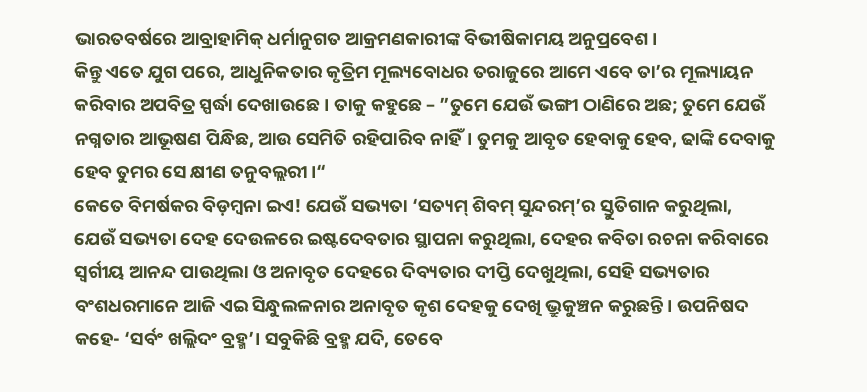ଭାରତବର୍ଷରେ ଆବ୍ରାହାମିକ୍‌ ଧର୍ମାନୁଗତ ଆକ୍ରମଣକାରୀଙ୍କ ବିଭୀଷିକାମୟ ଅନୁପ୍ରବେଶ।
କିନ୍ତୁ ଏତେ ଯୁଗ ପରେ, ଆଧୁନିକତାର କୃତ୍ରିମ ମୂଲ୍ୟବୋଧର ତରାଜୁରେ ଆମେ ଏବେ ତା’ର ମୂଲ୍ୟାୟନ କରିବାର ଅପବିତ୍ର ସ୍ପର୍ଦ୍ଧା ଦେଖାଉଛେ। ତାକୁ କହୁଛେ – ”ତୁମେ ଯେଉଁ ଭଙ୍ଗୀ ଠାଣିରେ ଅଛ; ତୁମେ ଯେଉଁ ନଗ୍ନତାର ଆଭୂଷଣ ପିନ୍ଧିଛ, ଆଉ ସେମିତି ରହିପାରିବ ନାହିଁ। ତୁମକୁ ଆବୃତ ହେବାକୁ ହେବ, ଢାଙ୍କି ଦେବାକୁ ହେବ ତୁମର ସେ କ୍ଷୀଣ ତନୁବଲ୍ଲରୀ।“
କେତେ ବିମର୍ଷକର ବିଡ଼ମ୍ବନା ଇଏ! ଯେଉଁ ସଭ୍ୟତା ‘ସତ୍ୟମ୍‌ ଶିବମ୍‌ ସୁନ୍ଦରମ୍‌’ର ସ୍ତୁତିଗାନ କରୁଥିଲା, ଯେଉଁ ସଭ୍ୟତା ଦେହ ଦେଉଳରେ ଇଷ୍ଟଦେବତାର ସ୍ଥାପନା କରୁଥିଲା, ଦେହର କବିତା ରଚନା କରିବାରେ ସ୍ବର୍ଗୀୟ ଆନନ୍ଦ ପାଉଥିଲା ଓ ଅନାବୃତ ଦେହରେ ଦିବ୍ୟତାର ଦୀପ୍ତି ଦେଖୁଥିଲା, ସେହି ସଭ୍ୟତାର ବଂଶଧରମାନେ ଆଜି ଏଇ ସିନ୍ଧୁଲଳନାର ଅନାବୃତ କୃଶ ଦେହକୁ ଦେଖି ଭ୍ରୁକୁଞ୍ଚନ କରୁଛନ୍ତି। ଉପନିଷଦ କହେ- ‘ସର୍ବଂ ଖଲ୍ଲିଦଂ ବ୍ରହ୍ମ’। ସବୁକିଛି ବ୍ରହ୍ମ ଯଦି, ତେବେ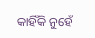କାହିଁକି ନୁହେଁ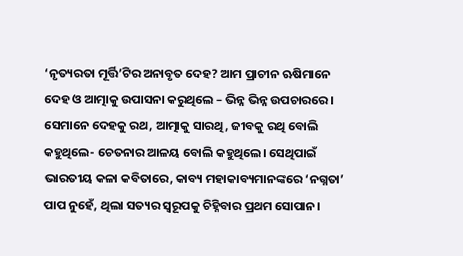‘ନୃତ୍ୟରତା ମୂର୍ତ୍ତି’ଟିର ଅନାବୃତ ଦେହ? ଆମ ପ୍ରାଚୀନ ଋଷିମାନେ ଦେହ ଓ ଆତ୍ମାକୁ ଉପାସନା କରୁଥିଲେ – ଭିନ୍ନ ଭିନ୍ନ ଉପଚାରରେ। ସେମାନେ ଦେହକୁ ରଥ, ଆତ୍ମାକୁ ସାରଥି, ଜୀବକୁ ରଥି ବୋଲି କହୁଥିଲେ- ଚେତନାର ଆଳୟ ବୋଲି କହୁଥିଲେ। ସେଥିପାଇଁ ଭାରତୀୟ କଳା କବିତାରେ, କାବ୍ୟ ମହାକାବ୍ୟମାନଙ୍କରେ ‘ନଗ୍ନତା’ ପାପ ନୁହେଁ, ଥିଲା ସତ୍ୟର ସ୍ବରୂପକୁ ଚିହ୍ନିବାର ପ୍ରଥମ ସୋପାନ।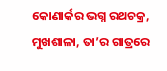କୋଣାର୍କର ଭଗ୍ନ ରଥଚକ୍ର, ମୁଖଶାଳା, ତା’ର ଗାତ୍ରରେ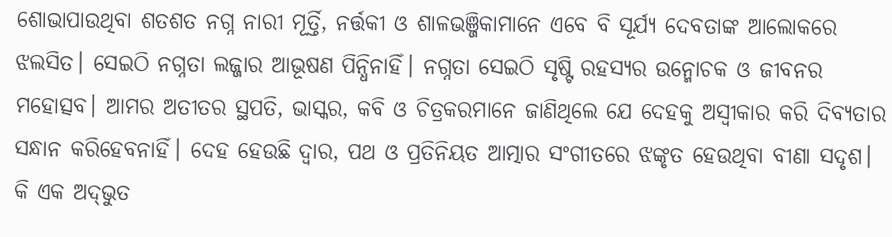ଶୋଭାପାଉଥିବା ଶତଶତ ନଗ୍ନ ନାରୀ ମୂର୍ତ୍ତି, ନର୍ତ୍ତକୀ ଓ ଶାଳଭଞ୍ଜିକାମାନେ ଏବେ ବି ସୂର୍ଯ୍ୟ ଦେବତାଙ୍କ ଆଲୋକରେ ଝଲସିତ। ସେଇଠି ନଗ୍ନତା ଲଜ୍ଜାର ଆଭୂଷଣ ପିନ୍ଧିନାହିଁ। ନଗ୍ନତା ସେଇଠି ସୃଷ୍ଟି ରହସ୍ୟର ଉନ୍ମୋଚକ ଓ ଜୀବନର ମହୋତ୍ସବ। ଆମର ଅତୀତର ସ୍ଥପତି, ଭାସ୍କର, କବି ଓ ଚିତ୍ରକରମାନେ ଜାଣିଥିଲେ ଯେ ଦେହକୁ ଅସ୍ବୀକାର କରି ଦିବ୍ୟତାର ସନ୍ଧାନ କରିହେବନାହିଁ। ଦେହ ହେଉଛି ଦ୍ୱାର, ପଥ ଓ ପ୍ରତିନିୟତ ଆତ୍ମାର ସଂଗୀତରେ ଝଙ୍କୃତ ହେଉଥିବା ବୀଣା ସଦୃଶ।
କି ଏକ ଅଦ୍‌ଭୁତ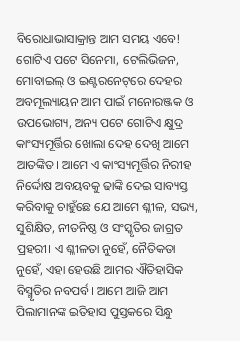ବିରୋଧାଭାସାକ୍ରାନ୍ତ ଆମ ସମୟ ଏବେ! ଗୋଟିଏ ପଟେ ସିନେମା, ଟେଲିଭିଜନ, ମୋବାଇଲ୍‌ ଓ ଇଣ୍ଟରନେଟ୍‌ରେ ଦେହର ଅବମୂଲ୍ୟାୟନ ଆମ ପାଇଁ ମନୋରଞ୍ଜକ ଓ ଉପଭୋଗ୍ୟ, ଅନ୍ୟ ପଟେ ଗୋଟିଏ କ୍ଷୁଦ୍ର କାଂସ୍ୟମୂର୍ତ୍ତିର ଖୋଲା ଦେହ ଦେଖି ଆମେ ଆତଙ୍କିତ। ଆମେ ଏ କାଂସ୍ୟମୂର୍ତ୍ତିର ନିରୀହ ନିର୍ଦ୍ଦୋଷ ଅବୟବକୁ ଢାଙ୍କି ଦେଇ ସାବ୍ୟସ୍ତ କରିବାକୁ ଚାହୁଁଛେ ଯେ ଆମେ ଶ୍ଳୀଳ, ସଭ୍ୟ, ସୁଶିକ୍ଷିତ, ନୀତନିଷ୍ଠ ଓ ସଂସ୍କୃତିର ଜାଗ୍ରତ ପ୍ରହରୀ। ଏ ଶ୍ଳୀଳତା ନୁହେଁ, ନୈତିକତା ନୁହେଁ, ଏହା ହେଉଛି ଆମର ଐତିହାସିକ ବିସ୍ମୃତିର ନବପର୍ବ। ଆମେ ଆଜି ଆମ ପିଲାମାନଙ୍କ ଇତିହାସ ପୁସ୍ତକରେ ସିନ୍ଧୁ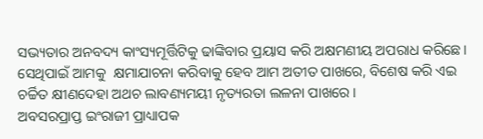ସଭ୍ୟତାର ଅନବଦ୍ୟ କାଂସ୍ୟମୂର୍ତ୍ତିଟିକୁ ଢାଙ୍କିବାର ପ୍ରୟାସ କରି ଅକ୍ଷମଣୀୟ ଅପରାଧ କରିଛେ। ସେଥିପାଇଁ ଆମକୁ  କ୍ଷମାଯାଚନା କରିବାକୁ ହେବ ଆମ ଅତୀତ ପାଖରେ, ବିଶେଷ କରି ଏଇ ଚର୍ଚ୍ଚିତ କ୍ଷୀଣଦେହା ଅଥଚ ଲାବଣ୍ୟମୟୀ ନୃତ୍ୟରତା ଲଳନା ପାଖରେ।
ଅବସରପ୍ରାପ୍ତ ଇଂରାଜୀ ପ୍ରାଧ୍ୟାପକ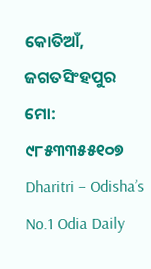କୋତିଆଁ, ଜଗତସିଂହପୁର
ମୋ: ୯୮୫୩୩୫୫୧୦୭
Dharitri – Odisha’s No.1 Odia Daily